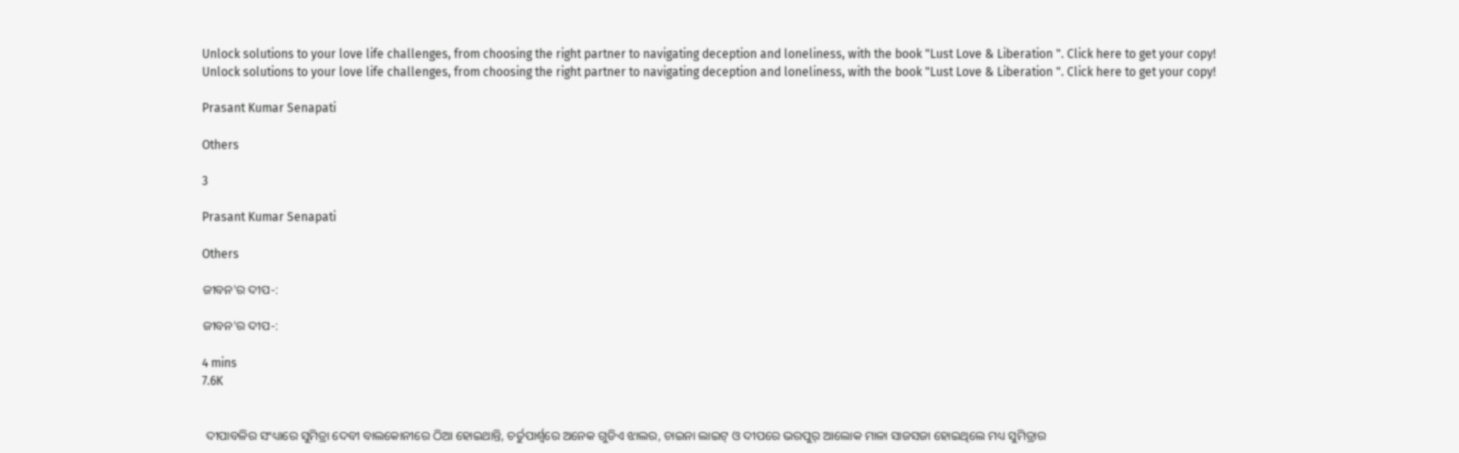Unlock solutions to your love life challenges, from choosing the right partner to navigating deception and loneliness, with the book "Lust Love & Liberation ". Click here to get your copy!
Unlock solutions to your love life challenges, from choosing the right partner to navigating deception and loneliness, with the book "Lust Love & Liberation ". Click here to get your copy!

Prasant Kumar Senapati

Others

3

Prasant Kumar Senapati

Others

ଜୀବନ'ର ଦୀପ-:

ଜୀବନ'ର ଦୀପ-:

4 mins
7.6K


 ଦୀପାବଳିର ସଂଧ୍ୟାରେ ସୁମିତ୍ରା ଦେବୀ ବାଲକୋନୀରେ ଠିଆ ହୋଇଥାନ୍ତି, ଚର୍ତୁପାର୍ଶ୍ବରେ ଅନେକ ଗୁଡିଏ ଝାଲର, ଚାଇନା ଲାଇଟ୍ ଓ ଦୀପରେ ଭରପୁର୍ ଆଲୋକ ମାଳା ସାଜସଜା ହୋଇଥିଲେ ମଧ୍ୟ ସୁମିତ୍ରାର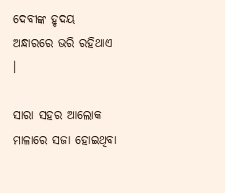ଦେବୀଙ୍କ ହୃଦୟ ଅନ୍ଧାରରେ ଭରି ରହିଥାଏ ।

ସାରା ସହର ଆଲୋକ ମାଳାରେ ସଜା ହୋଇଥିବା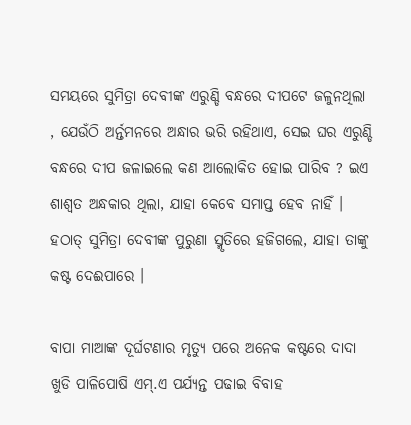ସମୟରେ ସୁମିତ୍ରା ଦେବୀଙ୍କ ଏରୁଣ୍ଡି ବନ୍ଧରେ ଦୀପଟେ ଜଳୁନଥିଲା , ଯେଉଁଠି ଅର୍ନ୍ତମନରେ ଅନ୍ଧାର ଭରି ରହିଥାଏ, ସେଇ ଘର ଏରୁଣ୍ଡି ବନ୍ଧରେ ଦୀପ ଜଳାଇଲେ କଣ ଆଲୋକିତ ହୋଇ ପାରିବ ? ଇଏ ଶାଶ୍ବତ ଅନ୍ଧକାର ଥିଲା, ଯାହା କେବେ ସମାପ୍ତ ହେବ ନାହିଁ । ହଠାତ୍ ସୁମିତ୍ରା ଦେବୀଙ୍କ ପୁରୁଣା ସ୍ମୃତିରେ ହଜିଗଲେ, ଯାହା ତାଙ୍କୁ କଷ୍ଟ ଦେଈପାରେ ।

ବାପା ମାଆଙ୍କ ଦୂର୍ଘଟଣାର ମୃତ୍ୟୁ ପରେ ଅନେକ କଷ୍ଟରେ ଦାଦା ଖୁଡି ପାଳିପୋଷି ଏମ୍.ଏ ପର୍ଯ୍ୟନ୍ତ ପଢାଇ ବିବାହ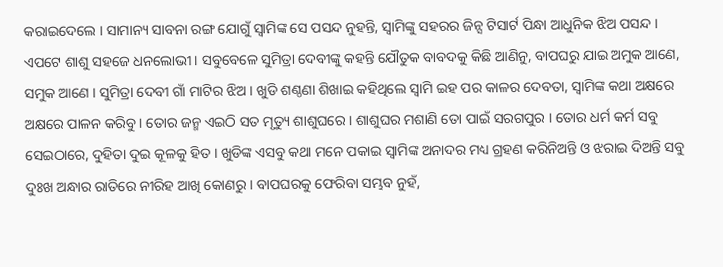କରାଇଦେଲେ । ସାମାନ୍ୟ ସାବନା ରଙ୍ଗ ଯୋଗୁଁ ସ୍ବାମିଙ୍କ ସେ ପସନ୍ଦ ନୁହନ୍ତି, ସ୍ବାମିଙ୍କୁ ସହରର ଜିନ୍ସ ଟିସାର୍ଟ ପିନ୍ଧା ଆଧୁନିକ ଝିଅ ପସନ୍ଦ । ଏପଟେ ଶାଶୁ ସହଜେ ଧନଲୋଭୀ । ସବୁବେଳେ ସୁମିତ୍ରା ଦେବୀଙ୍କୁ କହନ୍ତି ଯୌତୁକ ବାବଦକୁ କିଛି ଆଣିନୁ, ବାପଘରୁ ଯାଇ ଅମୁକ ଆଣେ, ସମୁକ ଆଣେ । ସୁମିତ୍ରା ଦେବୀ ଗାଁ ମାଟିର ଝିଅ । ଖୁଡି ଶଣ୍ଠଣା ଶିଖାଇ କହିଥିଲେ ସ୍ବାମି ଇହ ପର କାଳର ଦେବତା, ସ୍ବାମିଙ୍କ କଥା ଅକ୍ଷରେ ଅକ୍ଷରେ ପାଳନ କରିବୁ । ତୋର ଜନ୍ମ ଏଇଠି ସତ ମୃତ୍ୟୁ ଶାଶୁଘରେ । ଶାଶୁଘର ମଶାଣି ତୋ ପାଇଁ ସରଗପୁର । ତୋର ଧର୍ମ କର୍ମ ସବୁ ସେଇଠାରେ, ଦୁହିତା ଦୁଇ କୂଳକୁ ହିତ । ଖୁଡିଙ୍କ ଏସବୁ କଥା ମନେ ପକାଇ ସ୍ବାମିଙ୍କ ଅନାଦର ମଧ୍ୟ ଗ୍ରହଣ କରିନିଅନ୍ତି ଓ ଝରାଇ ଦିଅନ୍ତି ସବୁ ଦୁଃଖ ଅନ୍ଧାର ରାତିରେ ନୀରିହ ଆଖି କୋଣରୁ । ବାପଘରକୁ ଫେରିବା ସମ୍ଭବ ନୁହଁ,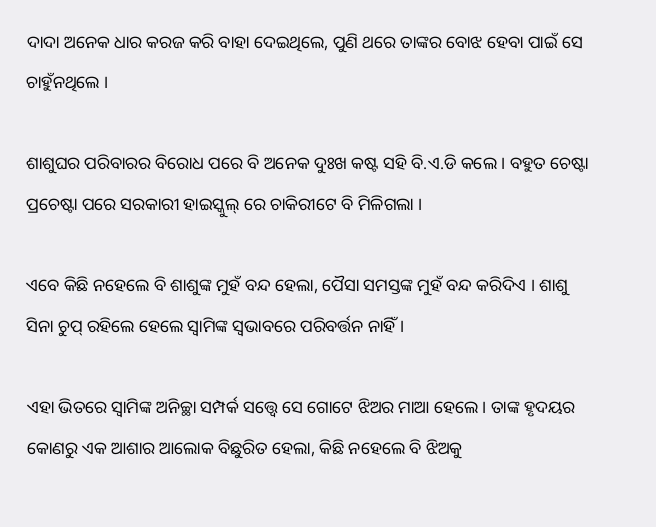ଦାଦା ଅନେକ ଧାର କରଜ କରି ବାହା ଦେଇଥିଲେ, ପୁଣି ଥରେ ତାଙ୍କର ବୋଝ ହେବା ପାଇଁ ସେ ଚାହୁଁନଥିଲେ ।

ଶାଶୁଘର ପରିବାରର ବିରୋଧ ପରେ ବି ଅନେକ ଦୁଃଖ କଷ୍ଟ ସହି ବି.ଏ.ଡି କଲେ । ବହୁତ ଚେଷ୍ଟା ପ୍ରଚେଷ୍ଟା ପରେ ସରକାରୀ ହାଇସ୍କୁଲ୍ ରେ ଚାକିରୀଟେ ବି ମିଳିଗଲା ।

ଏବେ କିଛି ନହେଲେ ବି ଶାଶୁଙ୍କ ମୁହଁ ବନ୍ଦ ହେଲା, ପୈସା ସମସ୍ତଙ୍କ ମୁହଁ ବନ୍ଦ କରିଦିଏ । ଶାଶୁ ସିନା ଚୁପ୍ ରହିଲେ ହେଲେ ସ୍ବାମିଙ୍କ ସ୍ବଭାବରେ ପରିବର୍ତ୍ତନ ନାହିଁ ।

ଏହା ଭିତରେ ସ୍ବାମିଙ୍କ ଅନିଚ୍ଛା ସମ୍ପର୍କ ସତ୍ତ୍ବେ ସେ ଗୋଟେ ଝିଅର ମାଆ ହେଲେ। ତାଙ୍କ ହୃଦୟର କୋଣରୁ ଏକ ଆଶାର ଆଲୋକ ବିଛୁରିତ ହେଲା, କିଛି ନହେଲେ ବି ଝିଅକୁ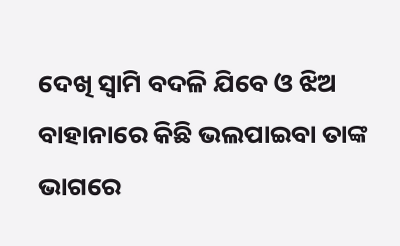ଦେଖି ସ୍ବାମି ବଦଳି ଯିବେ ଓ ଝିଅ ବାହାନାରେ କିଛି ଭଲପାଇବା ତାଙ୍କ ଭାଗରେ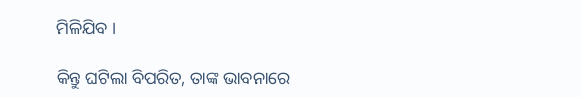ମିଳିଯିବ ।

କିନ୍ତୁ ଘଟିଲା ବିପରିତ, ତାଙ୍କ ଭାବନାରେ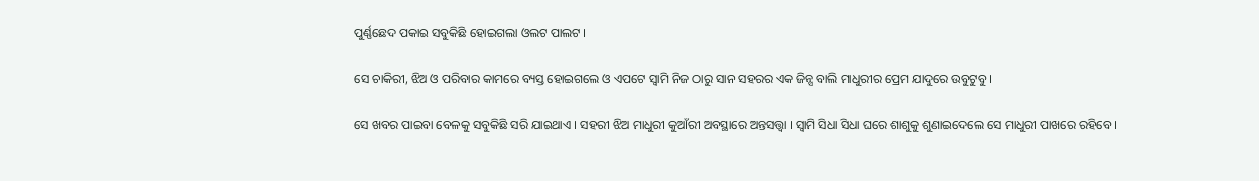ପୁର୍ଣ୍ଣଛେଦ ପକାଇ ସବୁକିଛି ହୋଇଗଲା ଓଲଟ ପାଲଟ ।

ସେ ଚାକିରୀ, ଝିଅ ଓ ପରିବାର କାମରେ ବ୍ୟସ୍ତ ହୋଇଗଲେ ଓ ଏପଟେ ସ୍ବାମି ନିଜ ଠାରୁ ସାନ ସହରର ଏକ ଜିନ୍ସ ବାଲି ମାଧୁରୀର ପ୍ରେମ ଯାଦୁରେ ଉବୁଟୁବୁ ।

ସେ ଖବର ପାଇବା ବେଳକୁ ସବୁକିଛି ସରି ଯାଇଥାଏ । ସହରୀ ଝିଅ ମାଧୁରୀ କୁଆଁରୀ ଅବସ୍ଥାରେ ଅନ୍ତସତ୍ତ୍ବା । ସ୍ବାମି ସିଧା ସିଧା ଘରେ ଶାଶୁକୁ ଶୁଣାଇଦେଲେ ସେ ମାଧୁରୀ ପାଖରେ ରହିବେ ।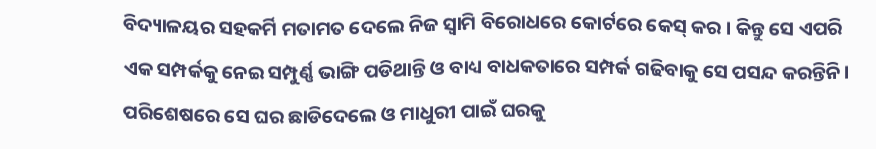ବିଦ୍ୟାଳୟର ସହକର୍ମି ମତାମତ ଦେଲେ ନିଜ ସ୍ବାମି ବିରୋଧରେ କୋର୍ଟରେ କେସ୍ କର । କିନ୍ତୁ ସେ ଏପରି ଏକ ସମ୍ପର୍କକୁ ନେଇ ସମ୍ପୁର୍ଣ୍ଣ ଭାଙ୍ଗି ପଡିଥାନ୍ତି ଓ ବାଧ୍ୟ ବାଧକତାରେ ସମ୍ପର୍କ ଗଢିବାକୁ ସେ ପସନ୍ଦ କରନ୍ତିନି। ପରିଶେଷରେ ସେ ଘର ଛାଡିଦେଲେ ଓ ମାଧୁରୀ ପାଇଁ ଘରକୁ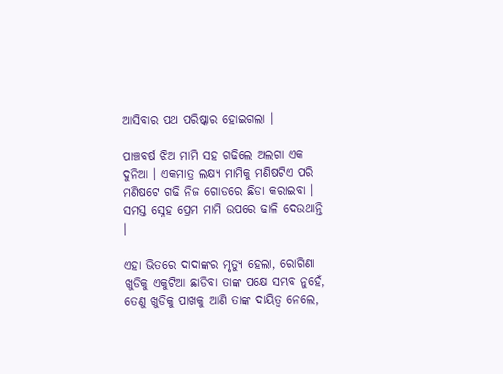ଆସିବାର ପଥ ପରିଷ୍କାର ହୋଇଗଲା ।

ପାଞ୍ଚବର୍ଷ ଝିଅ ମାମି ସହ ଗଢିଲେ ଅଲଗା ଏକ ଦୁନିଆ । ଏକମାତ୍ର ଲକ୍ଷ୍ୟ ମାମିକୁ ମଣିଷଟିଏ ପରି ମଣିଷଟେ ଗଢି ନିଜ ଗୋଡରେ ଛିଡା କରାଇବା । ସମସ୍ତ ସ୍ନେହ ପ୍ରେମ ମାମି ଉପରେ ଢାଳି ଦେଉଥାନ୍ତି ।

ଏହା ଭିତରେ ଦାଦାଙ୍କର ମୃତ୍ୟୁ ହେଲା, ରୋଗିଣା ଖୁଡିକୁ ଏକୁଟିଆ ଛାଡିବା ତାଙ୍କ ପକ୍ଷେ ସମ୍ଭବ ନୁହେଁ, ତେଣୁ ଖୁଡିକୁ ପାଖକୁ ଆଣି ତାଙ୍କ ଦାୟିତ୍ବ ନେଲେ,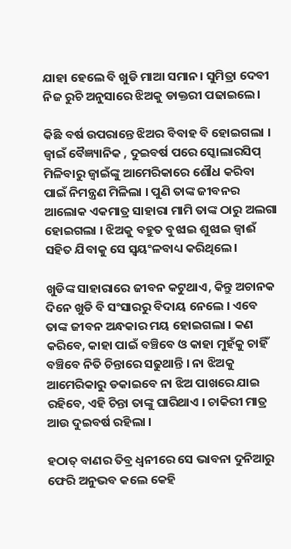ଯାହା ହେଲେ ବି ଖୁଡି ମାଆ ସମାନ। ସୁମିତ୍ରା ଦେବୀ ନିଜ ରୁଚି ଅନୁସାରେ ଝିଅକୁ ଡାକ୍ତରୀ ପଢାଇଲେ।

କିଛି ବର୍ଷ ଉପରାନ୍ତେ ଝିଅର ବିବାହ ବି ହୋଇଗଲା । ଜ୍ବାଇଁ ବୈଜ୍ଞ୍ୟାନିକ , ଦୁଇବର୍ଷ ପରେ ସ୍କୋଲାରସିପ୍ ମିଳିବାରୁ ଜ୍ବାଇଁଙ୍କୁ ଆମେରିକାରେ ଶୌଧ କରିବା ପାଇଁ ନିମନ୍ତ୍ରଣ ମିଳିଲା । ପୁଣି ତାଙ୍କ ଜୀବନର ଆଲୋକ ଏକମାତ୍ର ସାହାରା ମାମି ତାଙ୍କ ଠାରୁ ଅଲଗା ହୋଇଗଲା । ଝିଅକୁ ବହୁତ ବୁଝାଇ ଶୁଝାଇ ଜ୍ବାଈଁ ସହିତ ଯିବାକୁ ସେ ସ୍ବୟଂଳବାଧ୍ୟ କରିଥିଲେ।

ଖୁଡିଙ୍କ ସାହାରାରେ ଜୀବନ କଟୁଥାଏ, କିନ୍ତୁ ଅଚାନକ ଦିନେ ଖୁଡି ବି ସଂସାରରୁ ବିଦାୟ ନେଲେ । ଏବେ ତାଙ୍କ ଜୀବନ ଅନ୍ଧକାର ମୟ ହୋଇଗଲା । କଣ କରିବେ, କାହା ପାଇଁ ବଞ୍ଚିବେ ଓ କାହା ମୁହଁକୁ ଚାହିଁ ବଞ୍ଚିବେ ନିତି ଚିନ୍ତାରେ ସଢୁଥାନ୍ତି । ନା ଝିଅକୁ ଆମେରିକାରୁ ଡକାଇବେ ନା ଝିଅ ପାଖରେ ଯାଇ ରହିବେ, ଏହି ଚିନ୍ତା ତାଙ୍କୁ ଘାରିଥାଏ । ଚାକିରୀ ମାତ୍ର ଆଉ ଦୁଇବର୍ଷ ରହିଲା ।

ହଠାତ୍ ବାଣର ତିବ୍ର ଧ୍ବନୀରେ ସେ ଭାବନା ଦୁନିଆରୁ ଫେରି ଅନୁଭବ କଲେ କେହି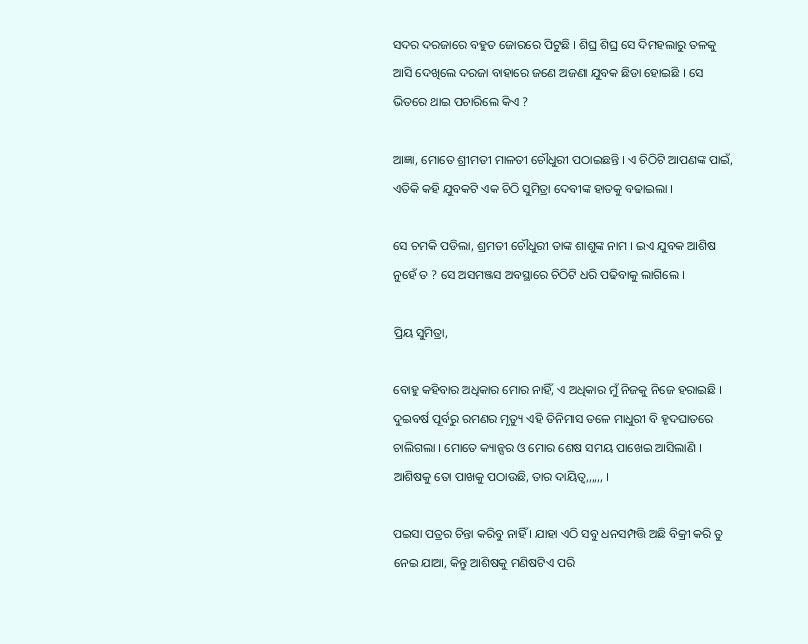ସଦର ଦରଜାରେ ବହୁତ ଜୋରରେ ପିଟୁଛି । ଶିଘ୍ର ଶିଘ୍ର ସେ ଦିମହଲାରୁ ତଳକୁ ଆସି ଦେଖିଲେ ଦରଜା ବାହାରେ ଜଣେ ଅଜଣା ଯୁବକ ଛିଡା ହୋଇଛି । ସେ ଭିତରେ ଥାଇ ପଚାରିଲେ କିଏ ?

ଆଜ୍ଞା, ମୋତେ ଶ୍ରୀମତୀ ମାଳତୀ ଚୌଧୁରୀ ପଠାଇଛନ୍ତି । ଏ ଚିଠିଟି ଆପଣଙ୍କ ପାଇଁ, ଏତିକି କହି ଯୁବକଟି ଏକ ଚିଠି ସୁମିତ୍ରା ଦେବୀଙ୍କ ହାତକୁ ବଢାଇଲା ।

ସେ ଚମକି ପଡିଲା, ଶ୍ରମତୀ ଚୌଧୁରୀ ତାଙ୍କ ଶାଶୁଙ୍କ ନାମ । ଇଏ ଯୁବକ ଆଶିଷ ନୁହେଁ ତ ? ସେ ଅସମଞ୍ଜସ ଅବସ୍ଥାରେ ଚିଠିଟି ଧରି ପଢିବାକୁ ଲାଗିଲେ ।

ପ୍ରିୟ ସୁମିତ୍ରା,

ବୋହୁ କହିବାର ଅଧିକାର ମୋର ନାହିଁ, ଏ ଅଧିକାର ମୁଁ ନିଜକୁ ନିଜେ ହରାଇଛି । ଦୁଇବର୍ଷ ପୂର୍ବରୁ ରମଣର ମୃତ୍ୟୁ ଏହି ତିନିମାସ ତଳେ ମାଧୁରୀ ବି ହୃଦଘାତରେ ଚାଲିଗଲା । ମୋତେ କ୍ୟାନ୍ସର ଓ ମୋର ଶେଷ ସମୟ ପାଖେଇ ଆସିଲାଣି । ଆଶିଷକୁ ତୋ ପାଖକୁ ପଠାଉଛି, ତାର ଦାୟିତ୍ବ,,,,,, ।

ପଇସା ପତ୍ରର ଚିନ୍ତା କରିବୁ ନାହିଁ । ଯାହା ଏଠି ସବୁ ଧନସମ୍ପତ୍ତି ଅଛି ବିକ୍ରୀ କରି ତୁ ନେଇ ଯାଆ, କିନ୍ତୁ ଆଶିଷକୁ ମଣିଷଟିଏ ପରି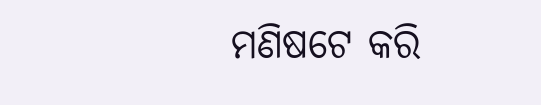ମଣିଷଟେ କରି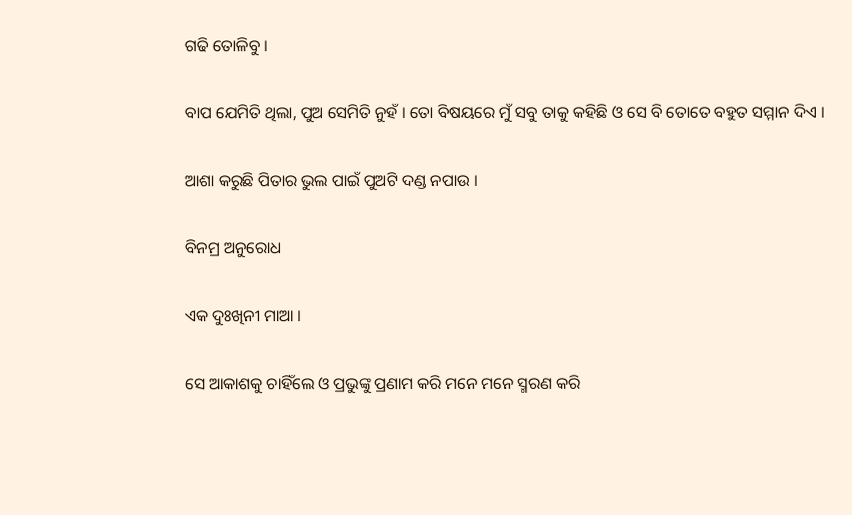ଗଢି ତୋଳିବୁ ।

ବାପ ଯେମିତି ଥିଲା, ପୁଅ ସେମିତି ନୁହଁ । ତୋ ବିଷୟରେ ମୁଁ ସବୁ ତାକୁ କହିଛି ଓ ସେ ବି ତୋତେ ବହୁତ ସମ୍ମାନ ଦିଏ ।

ଆଶା କରୁଛି ପିତାର ଭୁଲ ପାଇଁ ପୁଅଟି ଦଣ୍ଡ ନପାଉ ।

ବିନମ୍ର ଅନୁରୋଧ

ଏକ ଦୁଃଖିନୀ ମାଆ ।

ସେ ଆକାଶକୁ ଚାହିଁଲେ ଓ ପ୍ରଭୁଙ୍କୁ ପ୍ରଣାମ କରି ମନେ ମନେ ସ୍ମରଣ କରି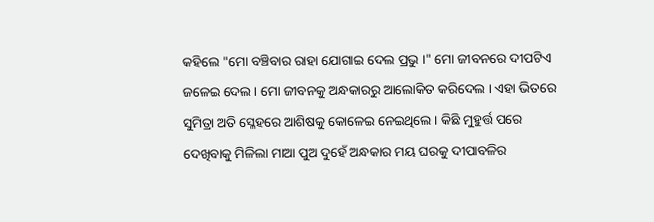କହିଲେ "ମୋ ବଞ୍ଚିବାର ରାହା ଯୋଗାଇ ଦେଲ ପ୍ରଭୁ ।" ମୋ ଜୀବନରେ ଦୀପଟିଏ ଜଳେଇ ଦେଲ । ମୋ ଜୀବନକୁ ଅନ୍ଧକାରରୁ ଆଲୋକିତ କରିଦେଲ । ଏହା ଭିତରେ ସୁମିତ୍ରା ଅତି ସ୍ଳେହରେ ଆଶିଷକୁ କୋଳେଇ ନେଇଥିଲେ । କିଛି ମୁହୁର୍ତ୍ତ ପରେ ଦେଖିବାକୁ ମିଳିଲା ମାଆ ପୁଅ ଦୁହେଁ ଅନ୍ଧକାର ମୟ ଘରକୁ ଦୀପାବଳିର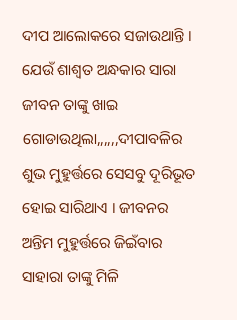ଦୀପ ଆଲୋକରେ ସଜାଉଥାନ୍ତି । ଯେଉଁ ଶାଶ୍ବତ ଅନ୍ଧକାର ସାରା ଜୀବନ ତାଙ୍କୁ ଖାଇ ଗୋଡାଉଥିଲା,,,,,,ଦୀପାବଳିର ଶୁଭ ମୁହୁର୍ତ୍ତରେ ସେସବୁ ଦୂରିଭୂତ ହୋଇ ସାରିଥାଏ । ଜୀବନର ଅନ୍ତିମ ମୁହୁର୍ତ୍ତରେ ଜିଇଁବାର ସାହାରା ତାଙ୍କୁ ମିଳି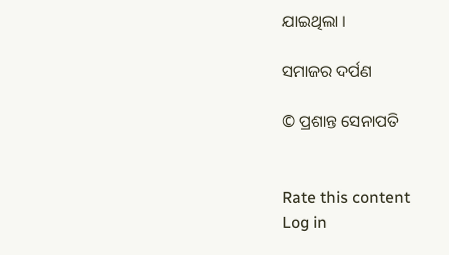ଯାଇଥିଲା ।

ସମାଜର ଦର୍ପଣ

© ପ୍ରଶାନ୍ତ ସେନାପତି


Rate this content
Log in